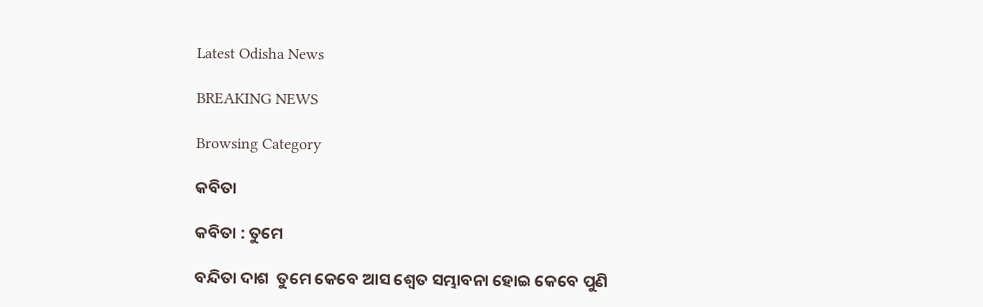Latest Odisha News

BREAKING NEWS

Browsing Category

କବିତା

କବିତା : ତୁମେ

ବନ୍ଦିତା ଦାଶ  ତୁମେ କେବେ ଆସ ଶ୍ୱେତ ସମ୍ଭାବନା ହୋଇ କେବେ ପୁଣି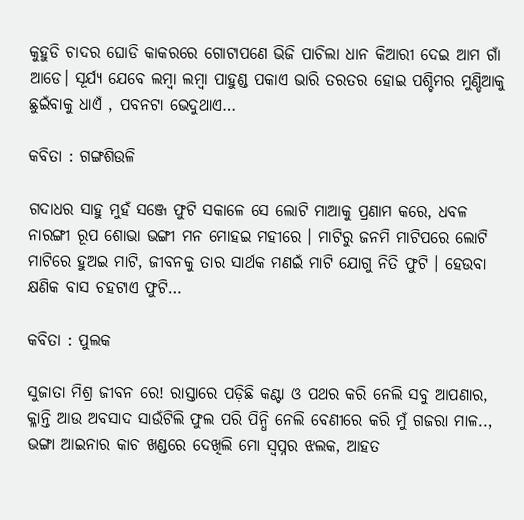କୁହୁଡି ଚାଦର ଘୋଡି କାକରରେ ଗୋଟାପଣେ ଭିଜି ପାଚିଲା ଧାନ କିଆରୀ ଦେଇ ଆମ ଗାଁ ଆଡେ। ସୂର୍ଯ୍ୟ ଯେବେ ଲମ୍ବା ଲମ୍ବା ପାହୁଣ୍ଡ ପକାଏ ଭାରି ତରତର ହୋଇ ପଶ୍ଚିମର ମୁଣ୍ଡିଆକୁ ଛୁଇଁବାକୁ ଧାଏଁ , ପବନଟା ଭେଦୁଥାଏ…

କବିତା : ଗଙ୍ଗଶିଉଳି

ଗଦାଧର ସାହୁ ମୁହଁ ସଞ୍ଜେ ଫୁଟି ସକାଳେ ସେ ଲୋଟି ମାଆକୁ ପ୍ରଣାମ କରେ, ଧବଳ ନାରଙ୍ଗୀ ରୂପ ଶୋଭା ଭଙ୍ଗୀ ମନ ମୋହଇ ମହୀରେ । ମାଟିରୁ ଜନମି ମାଟିପରେ ଲୋଟି ମାଟିରେ ହୁଅଇ ମାଟି, ଜୀବନକୁ ତାର ସାର୍ଥକ ମଣଇଁ ମାଟି ଯୋଗୁ ନିତି ଫୁଟି । ହେଉବା କ୍ଷଣିକ ବାସ ଚହଟାଏ ଫୁଟି…

କବିତା : ପୁଲକ

ସୁଜାତା ମିଶ୍ର ଜୀବନ ରେ! ରାସ୍ତାରେ ପଡ଼ିଛି କଣ୍ଟା ଓ ପଥର କରି ନେଲି ସବୁ ଆପଣାର, କ୍ଳାନ୍ତି ଆଉ ଅବସାଦ ସାଉଁଟିଲି ଫୁଲ ପରି ପିନ୍ଧି ନେଲି ବେଣୀରେ କରି ମୁଁ ଗଜରା ମାଳ.., ଭଙ୍ଗା ଆଇନାର କାଚ ଖଣ୍ଡରେ ଦେଖିଲି ମୋ ସ୍ୱପ୍ନର ଝଲକ, ଆହତ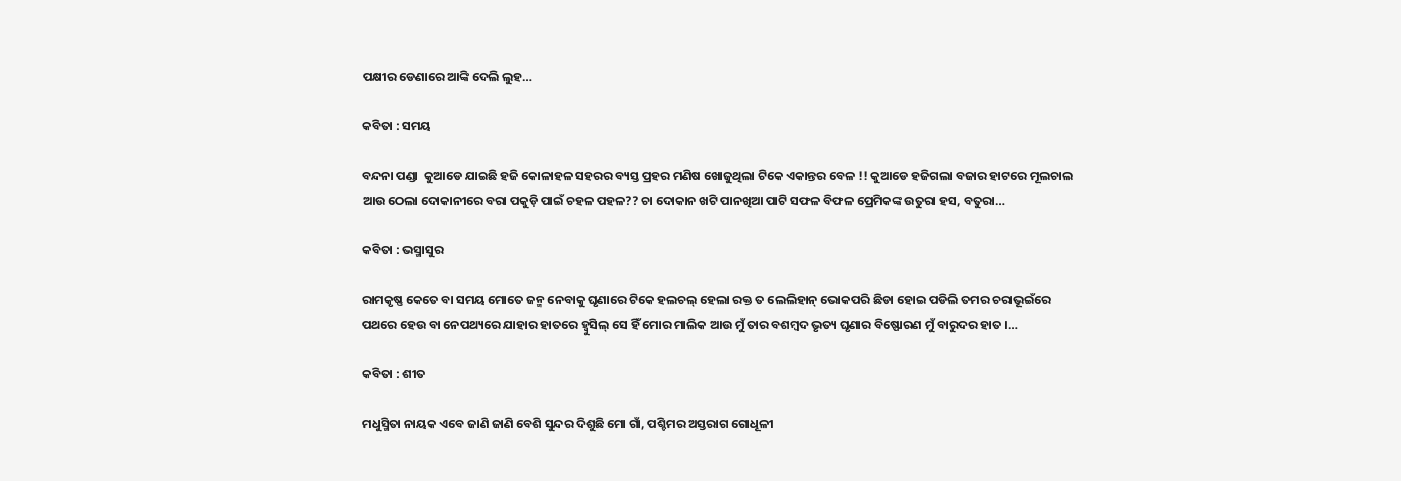ପକ୍ଷୀର ଡେଣାରେ ଆଙ୍କି ଦେଲି ଲୁହ…

କବିତା : ସମୟ

ବନ୍ଦନା ପଣ୍ଡା  କୁଆଡେ ଯାଇଛି ହଜି କୋଳାହଳ ସହରର ବ୍ୟସ୍ତ ପ୍ରହର ମଣିଷ ଖୋଜୁଥିଲା ଟିକେ ଏକାନ୍ତର ବେଳ !! କୁଆଡେ ହଜିଗଲା ବଜାର ହାଟରେ ମୂଲଚାଲ ଆଉ ଠେଲା ଦୋକାନୀରେ ବରା ପକୁଡ଼ି ପାଇଁ ଚହଳ ପହଳ?? ଚା ଦୋକାନ ଖଟି ପାନଖିଆ ପାଟି ସଫଳ ବିଫଳ ପ୍ରେମିକଙ୍କ ଉତୁରା ହସ, ବତୁରା…

କବିତା : ଭସ୍ମାସୁର

ରାମକୃଷ୍ଣ କେତେ ବା ସମୟ ମୋତେ ଜନ୍ମ ନେବାକୁ ଘୃଣାରେ ଟିକେ ହଲଚଲ୍ ହେଲା ରକ୍ତ ତ ଲେଲିହାନ୍ ଭୋକପରି ଛିଡା ହୋଇ ପଡିଲି ତମର ଚରାଭୂଇଁରେ ପଥରେ ହେଉ ବା ନେପଥ୍ୟରେ ଯାହାର ହାତରେ ହ୍ବୁସିଲ୍ ସେ ହିଁ ମୋର ମାଲିକ ଆଉ ମୁଁ ତାର ବଶମ୍ବଦ ଭୃତ୍ୟ ଘୃଣାର ବିଷ୍ଫୋରଣ ମୁଁ ବାରୁଦର ହାତ ।…

କବିତା : ଶୀତ

ମଧୁସ୍ମିତା ନାୟକ ଏବେ ଜାଣି ଜାଣି ବେଶି ସୁନ୍ଦର ଦିଶୁଛି ମୋ ଗାଁ, ପଶ୍ଚିମର ଅସ୍ତରାଗ ଗୋଧୂଳୀ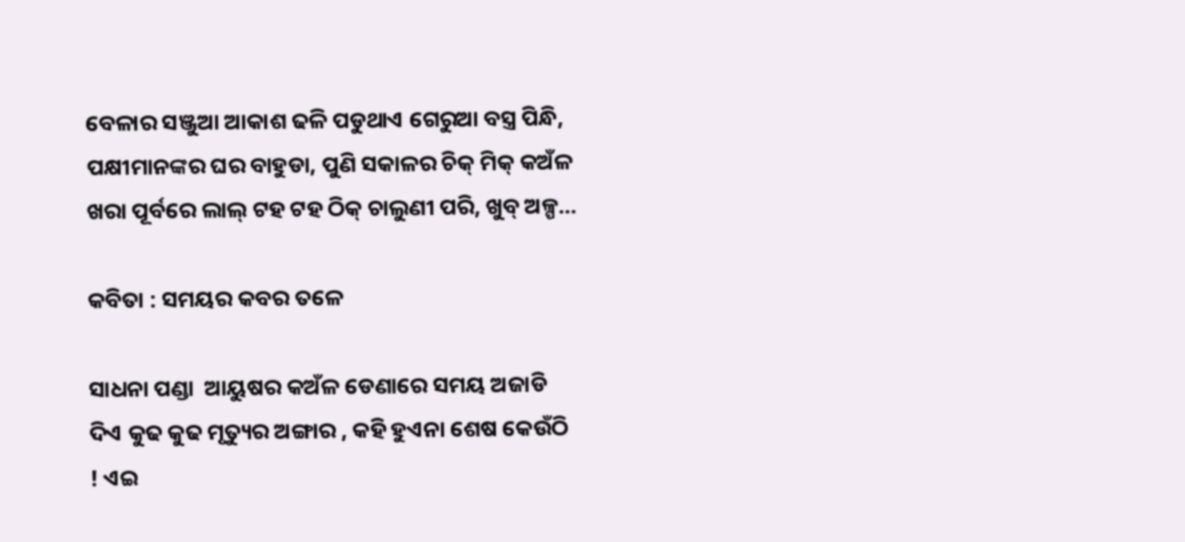ବେଳାର ସଞ୍ଜୁଆ ଆକାଶ ଢଳି ପଡୁଥାଏ ଗେରୁଆ ବସ୍ତ୍ର ପିନ୍ଧି, ପକ୍ଷୀମାନଙ୍କର ଘର ବାହୁଡା, ପୁଣି ସକାଳର ଚିକ୍ ମିକ୍ କଅଁଳ ଖରା ପୂର୍ବରେ ଲାଲ୍ ଟହ ଟହ ଠିକ୍ ଚାଲୁଣୀ ପରି, ଖୁବ୍ ଅଳ୍ପ…

କବିତା : ସମୟର କବର ତଳେ

ସାଧନା ପଣ୍ଡା  ଆୟୁଷର କଅଁଳ ଡେଣାରେ ସମୟ ଅଜାଡି ଦିଏ କୁଢ କୁଢ ମୃତ୍ୟୁର ଅଙ୍ଗାର , କହି ହୁଏନା ଶେଷ କେଉଁଠି ! ଏଇ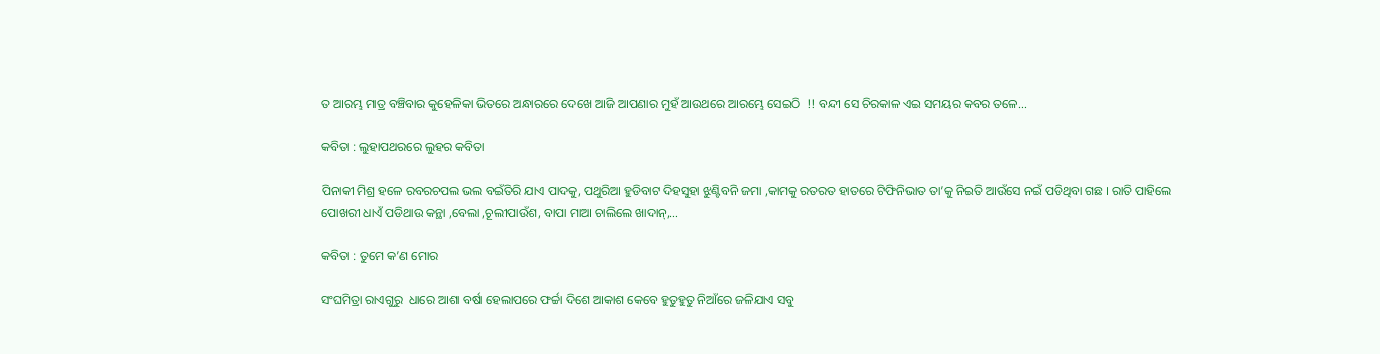ତ ଆରମ୍ଭ ମାତ୍ର ବଞ୍ଚିବାର କୁହେଳିକା ଭିତରେ ଅନ୍ଧାରରେ ଦେଖେ ଆଜି ଆପଣାର ମୁହଁ ଆଉଥରେ ଆରମ୍ଭେ ସେଇଠି  !! ବନ୍ଦୀ ସେ ଚିରକାଳ ଏଇ ସମୟର କବର ତଳେ…

କବିତା : ଲୁହାପଥରରେ ଲୁହର କବିତା

ପିନାକୀ ମିଶ୍ର ହଳେ ରବରଚପଲ ଭଲ ବଇଁତିରି ଯାଏ ପାଦକୁ, ପଥୁରିଆ ହୁଡିବାଟ ଦିହସୁହା ଝୁଣ୍ଟିବନି ଜମା ,କାମକୁ ରତରତ ହାତରେ ଟିଫିନିଭାତ ତା’କୁ ନିଇତି ଆଉଁସେ ନଇଁ ପଡିଥିବା ଗଛ । ରାତି ପାହିଲେ ପୋଖରୀ ଧାଏଁ ପଡିଥାଉ କନ୍ଥା ,ବେଲା ,ଚୂଲୀପାଉଁଶ, ବାପା ମାଆ ଚାଲିଲେ ଖାଦାନ୍,…

କବିତା : ତୁମେ କ’ଣ ମୋର

ସଂଘମିତ୍ରା ରାଏଗୁରୁ  ଧାରେ ଆଶା ବର୍ଷା ହେଲାପରେ ଫର୍ଚ୍ଚା ଦିଶେ ଆକାଶ କେବେ ହୁତୁହୁତୁ ନିଆଁରେ ଜଳିଯାଏ ସବୁ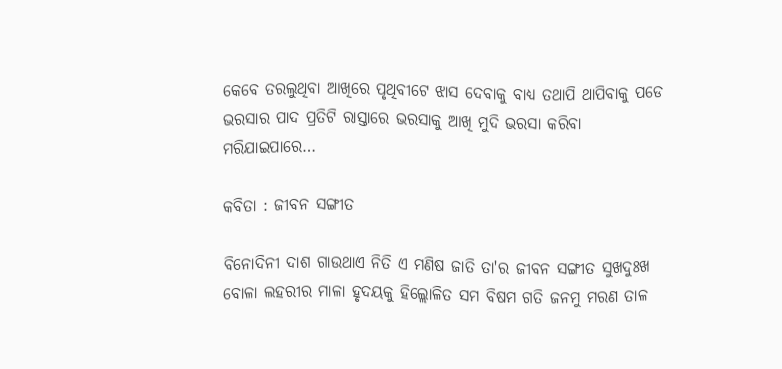କେବେ ତରଲୁଥିବା ଆଖିରେ ପୃଥିବୀଟେ ଝାସ ଦେବାକୁ ବାଧ୍ୟ ତଥାପି ଥାପିବାକୁ ପଡେ ଭରସାର ପାଦ ପ୍ରତିଟି ରାସ୍ତାରେ ଭରସାକୁ ଆଖି ମୁଦି ଭରସା କରିବା ମରିଯାଇପାରେ…

କବିତା : ଜୀବନ ସଙ୍ଗୀତ

ବିନୋଦିନୀ ଦାଶ ଗାଉଥାଏ ନିତି ଏ ମଣିଷ ଜାତି ତା'ର ଜୀବନ ସଙ୍ଗୀତ ସୁଖଦୁଃଖ ବୋଳା ଲହରୀର ମାଳା ହୃଦୟକୁ ହିଲ୍ଲୋଳିତ ସମ ବିଷମ ଗତି ଜନମୁ ମରଣ ତାଳ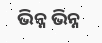ଭିନ୍ନ ଭିନ୍ନ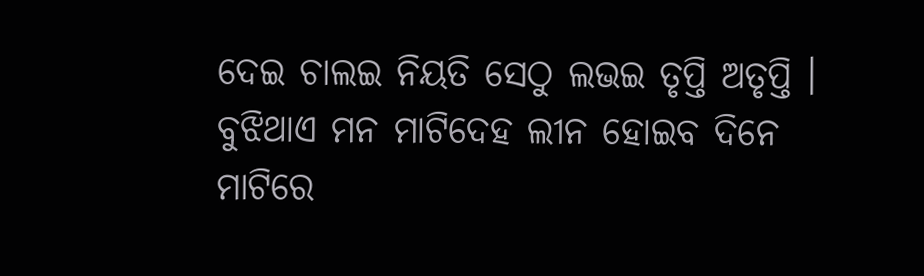ଦେଇ ଚାଲଇ ନିୟତି ସେଠୁ ଲଭଇ ତୃପ୍ତି ଅତୃପ୍ତି । ବୁଝିଥାଏ ମନ ମାଟିଦେହ ଲୀନ ହୋଇବ ଦିନେ ମାଟିରେ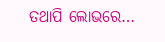ତଥାପି ଲୋଭରେ…